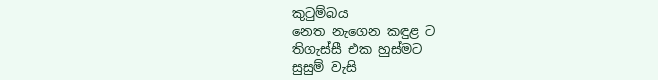කුටුම්බය
නෙත නැගෙන කඳුළ ට
තිගැස්සී එක හුස්මට
සුසුම් වැසි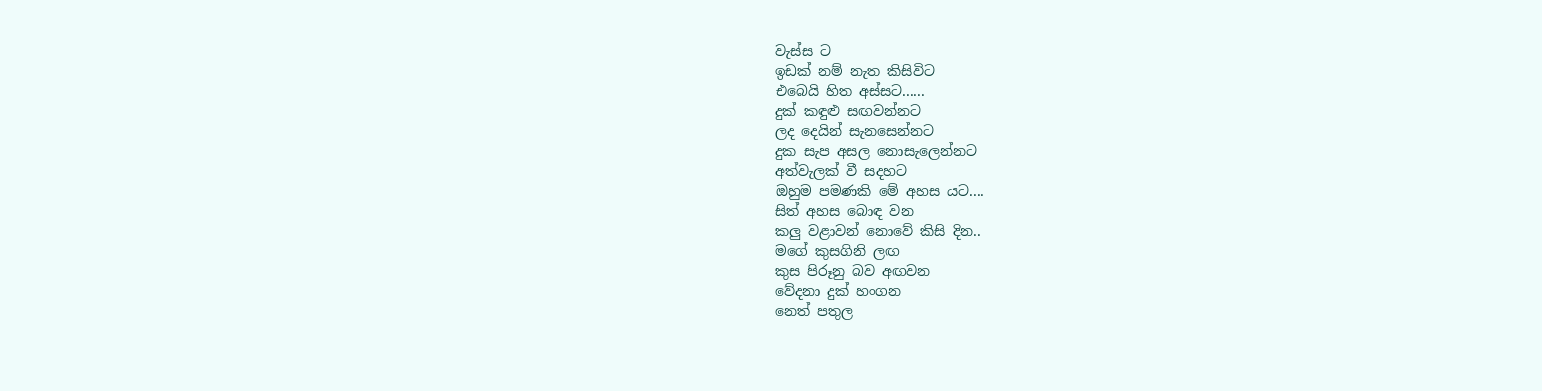වැස්ස ට
ඉඩක් නම් නැත කිසිවිට
එබෙයි හිත අස්සට......
දුක් කඳුළු සඟවන්නට
ලද දෙයින් සැනසෙන්නට
දුක සැප අසල නොසැලෙන්නට
අත්වැලක් වී සදහට
ඔහුම පමණකි මේ අහස යට....
සිත් අහස බොඳ වන
කලු වළාවන් නොවේ කිසි දින..
මගේ කුසගිනි ලඟ
කුස පිරූනු බව අඟවන
වේදනා දුක් හංගන
නෙත් පතුල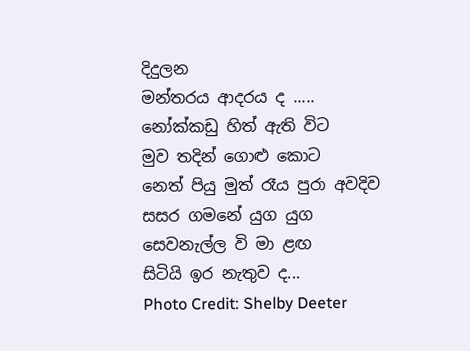දිදුලන
මන්තරය ආදරය ද .....
නෝක්කඩු හිත් ඇති විට
මුව තදින් ගොළු කොට
නෙත් පියු මුත් රෑය පුරා අවදිව
සසර ගමනේ යුග යුග
සෙවනැල්ල වි මා ළඟ
සිටියි ඉර නැතුව ද...
Photo Credit: Shelby Deeter